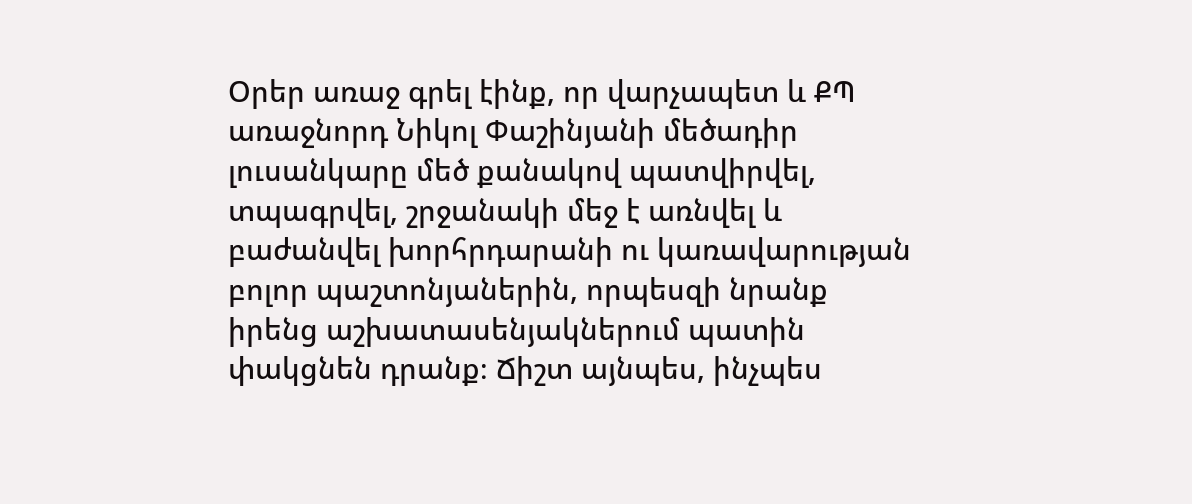Օրեր առաջ գրել էինք, որ վարչապետ և ՔՊ առաջնորդ Նիկոլ Փաշինյանի մեծադիր լուսանկարը մեծ քանակով պատվիրվել, տպագրվել, շրջանակի մեջ է առնվել և բաժանվել խորհրդարանի ու կառավարության բոլոր պաշտոնյաներին, որպեսզի նրանք իրենց աշխատասենյակներում պատին փակցնեն դրանք։ Ճիշտ այնպես, ինչպես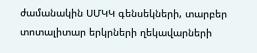ժամանակին ՍՄԿԿ գենսեկների, տարբեր տոտալիտար երկրների ղեկավարների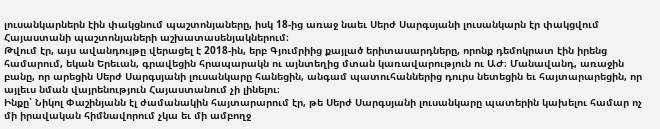լուսանկարներն էին փակցնում պաշտոնյաները, իսկ 18-ից առաջ նաեւ Սերժ Սարգսյանի լուսանկարն էր փակցվում Հայաստանի պաշտոնյաների աշխատասենյակներում։
Թվում էր, այս ավանդույթը վերացել է 2018-ին, երբ Գյումրիից քայլած երիտասարդները, որոնք դեմոկրատ էին իրենց համարում, եկան Երեւան, գրավեցին հրապարակն ու այնտեղից մտան կառավարություն ու ԱԺ։ Մանավանդ, առաջին բանը, որ արեցին Սերժ Սարգսյանի լուսանկարը հանեցին, անգամ պատուհաններից դուրս նետեցին եւ հայտարարեցին, որ այլեւս նման վայրենություն Հայաստանում չի լինելու։
Ինքը՝ Նիկոլ Փաշինյանն էլ ժամանակին հայտարարում էր, թե Սերժ Սարգսյանի լուսանկարը պատերին կախելու համար ոչ մի իրավական հիմնավորում չկա եւ մի ամբողջ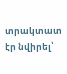տրակտատ էր նվիրել՝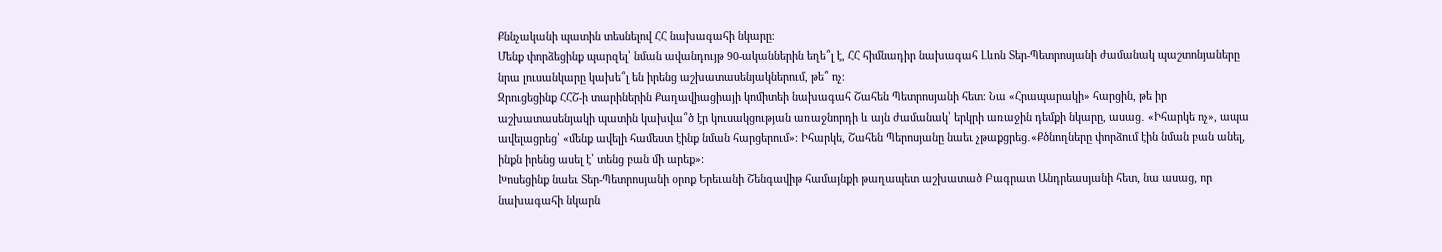Քննչականի պատին տեսնելով ՀՀ նախագահի նկարը։
Մենք փորձեցինք պարզել՝ նման ավանդույթ 90-ականներին եղե՞լ է, ՀՀ հիմնադիր նախագահ Լևոն Տեր-Պետրոսյանի ժամանակ պաշտոնյաները նրա լուսանկարը կախե՞լ են իրենց աշխատասենյակներում, թե՞ ոչ։
Զրուցեցինք ՀՀՇ-ի տարիներին Քաղավիացիայի կոմիտեի նախագահ Շահեն Պետրոսյանի հետ։ Նա «Հրապարակի» հարցին, թե իր աշխատասենյակի պատին կախվա՞ծ էր կուսակցության առաջնորդի և այն ժամանակ՝ երկրի առաջին դեմքի նկարը, ասաց․ «Իհարկե ոչ», ապա ավելացրեց՝ «մենք ավելի համեստ էինք նման հարցերում»։ Իհարկե, Շահեն Պերոսյանը նաեւ չթաքցրեց․«Քծնողները փորձում էին նման բան անել, ինքն իրենց ասել է՝ տենց բան մի արեք»։
Խոսեցինք նաեւ Տեր-Պետրոսյանի օրոք Երեւանի Շենգավիթ համայնքի թաղապետ աշխատած Բագրատ Անդրեասյանի հետ, նա ասաց, որ նախագահի նկարն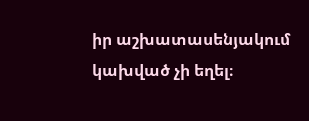իր աշխատասենյակում կախված չի եղել։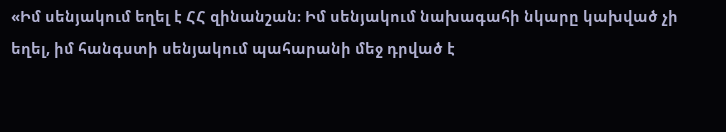«Իմ սենյակում եղել է ՀՀ զինանշան։ Իմ սենյակում նախագահի նկարը կախված չի եղել, իմ հանգստի սենյակում պահարանի մեջ դրված է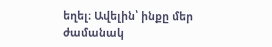եղել։ Ավելին՝ ինքը մեր ժամանակ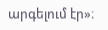արգելում էր»։